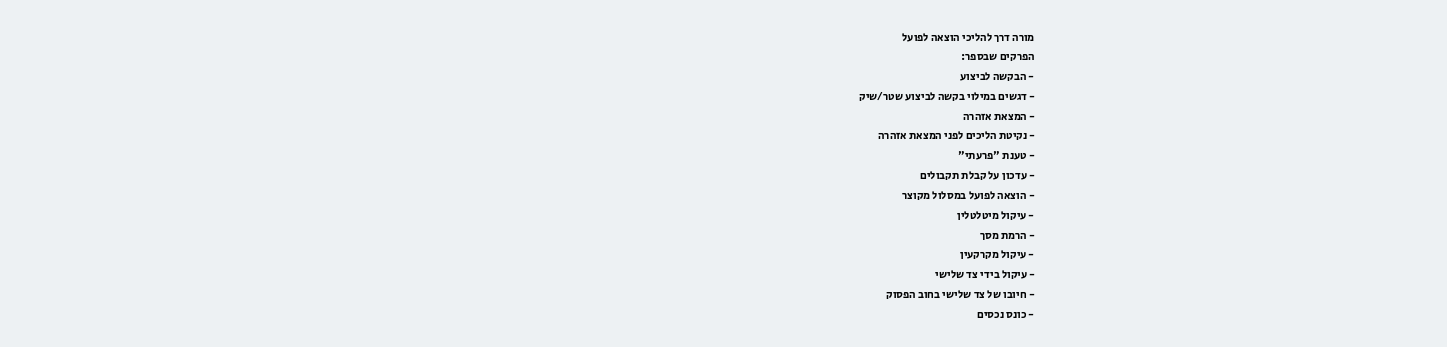מורה דרך להליכי הוצאה לפועל
הפרקים שבספר:
- הבקשה לביצוע
- דגשים במילוי בקשה לביצוע שטר/שיק
- המצאת אזהרה
- נקיטת הליכים לפני המצאת אזהרה
- טענת "פרעתי"
- עדכון על קבלת תקבולים
- הוצאה לפועל במסלול מקוצר
- עיקול מיטלטלין
- הרמת מסך
- עיקול מקרקעין
- עיקול בידי צד שלישי
- חיובו של צד שלישי בחוב הפסוק
- כונס נכסים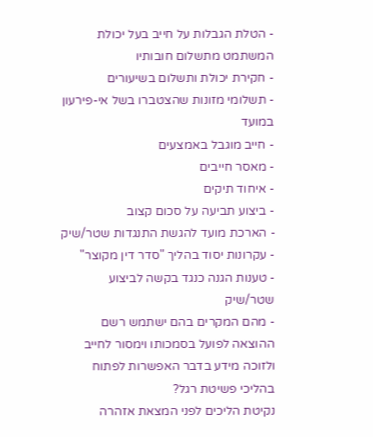- הטלת הגבלות על חייב בעל יכולת המשתמט מתשלום חובותיו
- חקירת יכולת ותשלום בשיעורים
- תשלומי מזונות שהצטברו בשל אי-פירעון במועד
- חייב מוגבל באמצעים
- מאסר חייבים
- איחוד תיקים
- ביצוע תביעה על סכום קצוב
- הארכת מועד להגשת התנגדות שטר/שיק
- עקרונות יסוד בהליך "סדר דין מקוצר"
- טענות הגנה כנגד בקשה לביצוע שטר/שיק
- מהם המקרים בהם ישתמש רשם ההוצאה לפועל בסמכותו וימסור לחייב ולזוכה מידע בדבר האפשרות לפתוח בהליכי פשיטת רגל?
נקיטת הליכים לפני המצאת אזהרה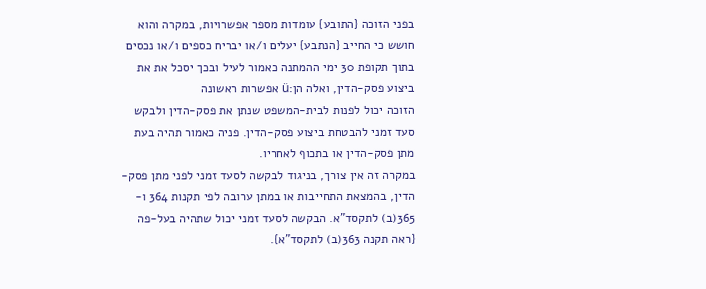בפני הזוכה {התובע} עומדות מספר אפשרויות, במקרה והוא חושש כי החייב {הנתבע} יעלים ו/או יבריח כספים ו/או נכסים בתוך תקופת 30 ימי ההמתנה כאמור לעיל ובכך יסכל את את ביצוע פסק-הדין, ואלה הן:ü אפשרות ראשונה
הזוכה יכול לפנות לבית-המשפט שנתן את פסק-הדין ולבקש סעד זמני להבטחת ביצוע פסק-הדין. פניה כאמור תהיה בעת מתן פסק-הדין או בתכוף לאחריו.
במקרה זה אין צורך, בניגוד לבקשה לסעד זמני לפני מתן פסק-הדין, בהמצאת התחייבות או במתן ערובה לפי תקנות 364 ו- 365(ב) לתקסד"א. הבקשה לסעד זמני יכול שתהיה בעל-פה {ראה תקנה 363(ב) לתקסד"א}.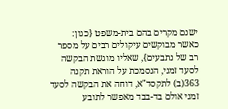ישנם מקרים בהם בית-משפט {כגון: כאשר מבוקשים עיקולים רבים על מספר רב של נתבעים}, שאליו מוגשת הבקשה לסעד זמני, הנסמכת על הוראת תקנה 363(ב) לתקסד"א, דוחה את הבקשה לסעד זמני אולם בד-בבד מאפשר לתובע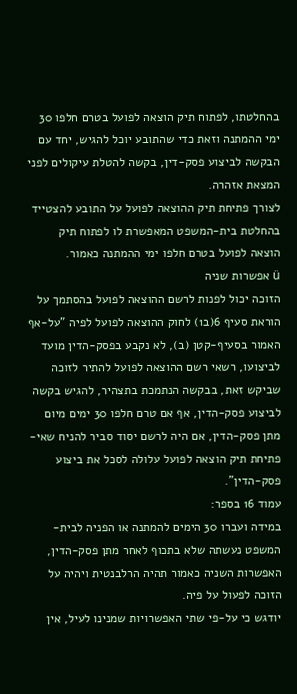בהחלטתו, לפתוח תיק הוצאה לפועל בטרם חלפו 30 ימי ההמתנה וזאת כדי שהתובע יוכל להגיש, יחד עם הבקשה לביצוע פסק-דין, בקשה להטלת עיקולים לפני המצאת אזהרה.
לצורך פתיחת תיק ההוצאה לפועל על התובע להצטייד בהחלטת בית-המשפט המאפשרת לו לפתוח תיק הוצאה לפועל בטרם חלפו ימי ההמתנה כאמור.
ü אפשרות שניה
הזוכה יכול לפנות לרשם ההוצאה לפועל בהסתמך על הוראת סעיף 6(ב1) לחוק ההוצאה לפועל לפיה "על-אף האמור בסעיף-קטן (ב), לא נקבע בפסק-הדין מועד לביצועו, רשאי רשם ההוצאה לפועל להתיר לזוכה שביקש זאת, בבקשה הנתמכת בתצהיר, להגיש בקשה לביצוע פסק-הדין, אף אם טרם חלפו 30 ימים מיום מתן פסק-הדין, אם היה לרשם יסוד סביר להניח שאי-פתיחת תיק הוצאה לפועל עלולה לסכל את ביצוע פסק-הדין".
עמוד 16 בספר:
במידה ועברו 30 הימים להמתנה או הפניה לבית-המשפט נעשתה שלא בתכוף לאחר מתן פסק-הדין, האפשרות השניה כאמור תהיה הרלבנטית ויהיה על הזוכה לפעול על פיה.
יודגש כי על-פי שתי האפשרויות שמנינו לעיל, אין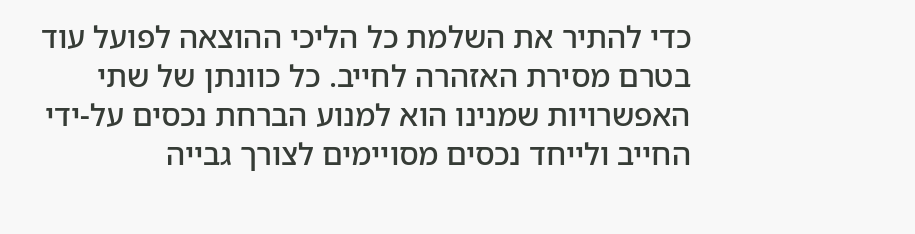כדי להתיר את השלמת כל הליכי ההוצאה לפועל עוד בטרם מסירת האזהרה לחייב. כל כוונתן של שתי האפשרויות שמנינו הוא למנוע הברחת נכסים על-ידי החייב ולייחד נכסים מסויימים לצורך גבייה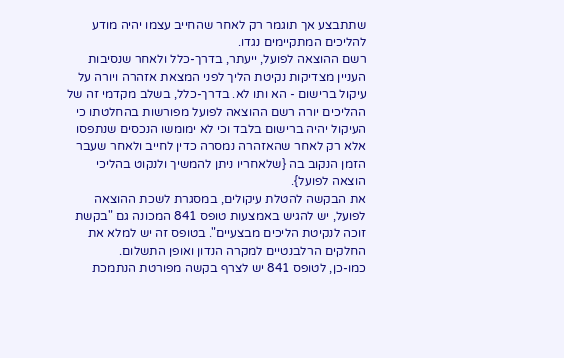שתתבצע אך תוגמר רק לאחר שהחייב עצמו יהיה מודע להליכים המתקיימים נגדו.
רשם ההוצאה לפועל, ייעתר, בדרך-כלל ולאחר שנסיבות העניין מצדיקות נקיטת הליך לפני המצאת אזהרה ויורה על עיקול ברישום - הא ותו לא. בדרך-כלל, בשלב מקדמי זה של ההליכים יורה רשם ההוצאה לפועל מפורשות בהחלטתו כי העיקול יהיה ברישום בלבד וכי לא ימומשו הנכסים שנתפסו אלא רק לאחר שהאזהרה נמסרה כדין לחייב ולאחר שעבר הזמן הנקוב בה {שלאחריו ניתן להמשיך ולנקוט בהליכי הוצאה לפועל}.
את הבקשה להטלת עיקולים, במסגרת לשכת ההוצאה לפועל, יש להגיש באמצעות טופס 841 המכונה גם "בקשת זוכה לנקיטת הליכים מבצעיים". בטופס זה יש למלא את החלקים הרלבנטיים למקרה הנדון ואופן התשלום.
כמו-כן, לטופס 841 יש לצרף בקשה מפורטת הנתמכת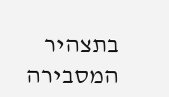בתצהיר המסבירה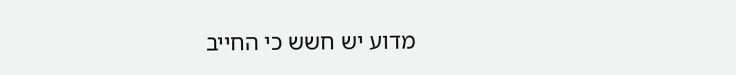מדוע יש חשש כי החייב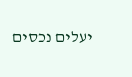יעלים נכסים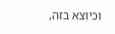וכיוצא בזה,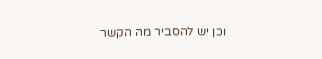וכן יש להסביר מה הקשר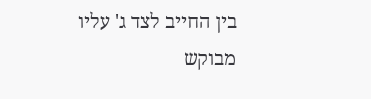בין החייב לצד ג' עליו מבוקש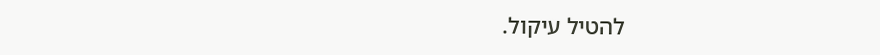להטיל עיקול.